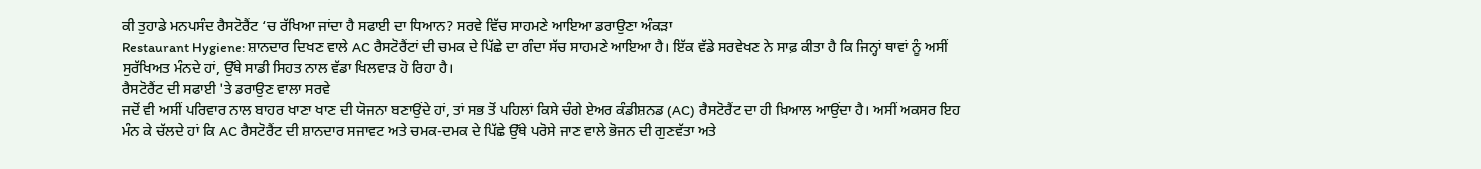ਕੀ ਤੁਹਾਡੇ ਮਨਪਸੰਦ ਰੈਸਟੋਰੈਂਟ ‘ਚ ਰੱਖਿਆ ਜਾਂਦਾ ਹੈ ਸਫਾਈ ਦਾ ਧਿਆਨ? ਸਰਵੇ ਵਿੱਚ ਸਾਹਮਣੇ ਆਇਆ ਡਰਾਉਣਾ ਅੰਕੜਾ
Restaurant Hygiene: ਸ਼ਾਨਦਾਰ ਦਿਖਣ ਵਾਲੇ AC ਰੈਸਟੋਰੈਂਟਾਂ ਦੀ ਚਮਕ ਦੇ ਪਿੱਛੇ ਦਾ ਗੰਦਾ ਸੱਚ ਸਾਹਮਣੇ ਆਇਆ ਹੈ। ਇੱਕ ਵੱਡੇ ਸਰਵੇਖਣ ਨੇ ਸਾਫ਼ ਕੀਤਾ ਹੈ ਕਿ ਜਿਨ੍ਹਾਂ ਥਾਵਾਂ ਨੂੰ ਅਸੀਂ ਸੁਰੱਖਿਅਤ ਮੰਨਦੇ ਹਾਂ, ਉੱਥੇ ਸਾਡੀ ਸਿਹਤ ਨਾਲ ਵੱਡਾ ਖਿਲਵਾੜ ਹੋ ਰਿਹਾ ਹੈ।
ਰੈਸਟੋਰੈਂਟ ਦੀ ਸਫਾਈ 'ਤੇ ਡਰਾਉਣ ਵਾਲਾ ਸਰਵੇ
ਜਦੋਂ ਵੀ ਅਸੀਂ ਪਰਿਵਾਰ ਨਾਲ ਬਾਹਰ ਖਾਣਾ ਖਾਣ ਦੀ ਯੋਜਨਾ ਬਣਾਉਂਦੇ ਹਾਂ, ਤਾਂ ਸਭ ਤੋਂ ਪਹਿਲਾਂ ਕਿਸੇ ਚੰਗੇ ਏਅਰ ਕੰਡੀਸ਼ਨਡ (AC) ਰੈਸਟੋਰੈਂਟ ਦਾ ਹੀ ਖ਼ਿਆਲ ਆਉਂਦਾ ਹੈ। ਅਸੀਂ ਅਕਸਰ ਇਹ ਮੰਨ ਕੇ ਚੱਲਦੇ ਹਾਂ ਕਿ AC ਰੈਸਟੋਰੈਂਟ ਦੀ ਸ਼ਾਨਦਾਰ ਸਜਾਵਟ ਅਤੇ ਚਮਕ-ਦਮਕ ਦੇ ਪਿੱਛੇ ਉੱਥੇ ਪਰੋਸੇ ਜਾਣ ਵਾਲੇ ਭੋਜਨ ਦੀ ਗੁਣਵੱਤਾ ਅਤੇ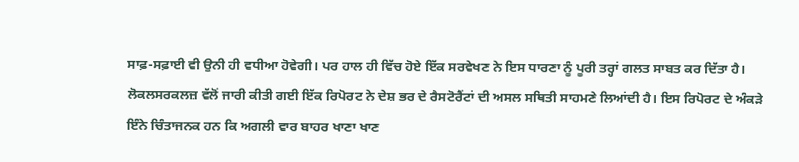ਸਾਫ਼-ਸਫ਼ਾਈ ਵੀ ਉਨੀ ਹੀ ਵਧੀਆ ਹੋਵੇਗੀ। ਪਰ ਹਾਲ ਹੀ ਵਿੱਚ ਹੋਏ ਇੱਕ ਸਰਵੇਖਣ ਨੇ ਇਸ ਧਾਰਣਾ ਨੂੰ ਪੂਰੀ ਤਰ੍ਹਾਂ ਗਲਤ ਸਾਬਤ ਕਰ ਦਿੱਤਾ ਹੈ। ਲੋਕਲਸਰਕਲਜ਼ ਵੱਲੋਂ ਜਾਰੀ ਕੀਤੀ ਗਈ ਇੱਕ ਰਿਪੋਰਟ ਨੇ ਦੇਸ਼ ਭਰ ਦੇ ਰੈਸਟੋਰੈਂਟਾਂ ਦੀ ਅਸਲ ਸਥਿਤੀ ਸਾਹਮਣੇ ਲਿਆਂਦੀ ਹੈ। ਇਸ ਰਿਪੋਰਟ ਦੇ ਅੰਕੜੇ ਇੰਨੇ ਚਿੰਤਾਜਨਕ ਹਨ ਕਿ ਅਗਲੀ ਵਾਰ ਬਾਹਰ ਖਾਣਾ ਖਾਣ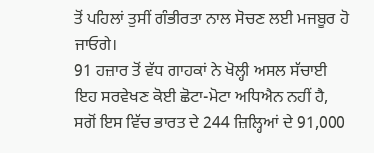ਤੋਂ ਪਹਿਲਾਂ ਤੁਸੀਂ ਗੰਭੀਰਤਾ ਨਾਲ ਸੋਚਣ ਲਈ ਮਜਬੂਰ ਹੋ ਜਾਓਗੇ।
91 ਹਜ਼ਾਰ ਤੋਂ ਵੱਧ ਗਾਹਕਾਂ ਨੇ ਖੋਲ੍ਹੀ ਅਸਲ ਸੱਚਾਈ
ਇਹ ਸਰਵੇਖਣ ਕੋਈ ਛੋਟਾ-ਮੋਟਾ ਅਧਿਐਨ ਨਹੀਂ ਹੈ, ਸਗੋਂ ਇਸ ਵਿੱਚ ਭਾਰਤ ਦੇ 244 ਜ਼ਿਲ੍ਹਿਆਂ ਦੇ 91,000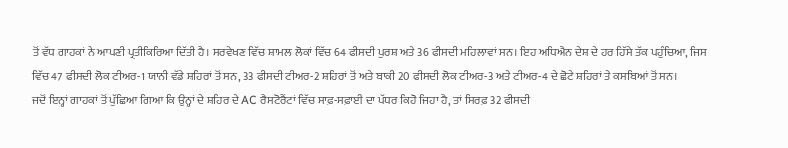ਤੋਂ ਵੱਧ ਗਾਹਕਾਂ ਨੇ ਆਪਣੀ ਪ੍ਰਤੀਕਿਰਿਆ ਦਿੱਤੀ ਹੈ। ਸਰਵੇਖਣ ਵਿੱਚ ਸ਼ਾਮਲ ਲੋਕਾਂ ਵਿੱਚ 64 ਫੀਸਦੀ ਪੁਰਸ਼ ਅਤੇ 36 ਫੀਸਦੀ ਮਹਿਲਾਵਾਂ ਸਨ। ਇਹ ਅਧਿਐਨ ਦੇਸ਼ ਦੇ ਹਰ ਹਿੱਸੇ ਤੱਕ ਪਹੁੰਚਿਆ, ਜਿਸ ਵਿੱਚ 47 ਫੀਸਦੀ ਲੋਕ ਟੀਅਰ-1 ਯਾਨੀ ਵੱਡੇ ਸ਼ਹਿਰਾਂ ਤੋਂ ਸਨ, 33 ਫੀਸਦੀ ਟੀਅਰ-2 ਸ਼ਹਿਰਾਂ ਤੋਂ ਅਤੇ ਬਾਕੀ 20 ਫੀਸਦੀ ਲੋਕ ਟੀਅਰ-3 ਅਤੇ ਟੀਅਰ-4 ਦੇ ਛੋਟੇ ਸ਼ਹਿਰਾਂ ਤੇ ਕਸਬਿਆਂ ਤੋਂ ਸਨ।
ਜਦੋਂ ਇਨ੍ਹਾਂ ਗਾਹਕਾਂ ਤੋਂ ਪੁੱਛਿਆ ਗਿਆ ਕਿ ਉਨ੍ਹਾਂ ਦੇ ਸ਼ਹਿਰ ਦੇ AC ਰੈਸਟੋਰੈਂਟਾਂ ਵਿੱਚ ਸਾਫ਼-ਸਫ਼ਾਈ ਦਾ ਪੱਧਰ ਕਿਹੋ ਜਿਹਾ ਹੈ, ਤਾਂ ਸਿਰਫ਼ 32 ਫੀਸਦੀ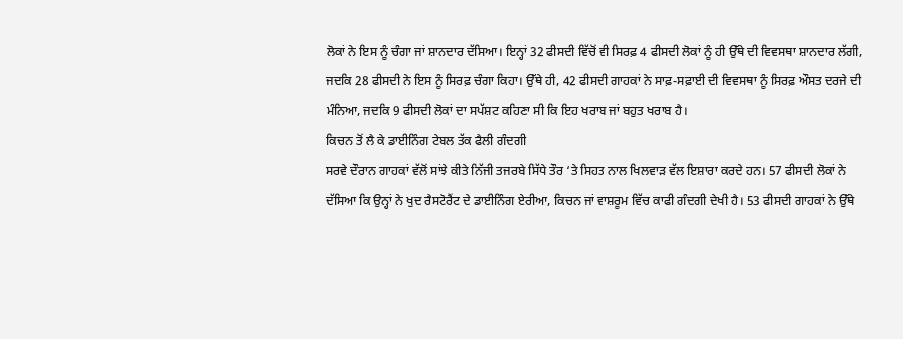ਲੋਕਾਂ ਨੇ ਇਸ ਨੂੰ ਚੰਗਾ ਜਾਂ ਸ਼ਾਨਦਾਰ ਦੱਸਿਆ। ਇਨ੍ਹਾਂ 32 ਫੀਸਦੀ ਵਿੱਚੋਂ ਵੀ ਸਿਰਫ਼ 4 ਫੀਸਦੀ ਲੋਕਾਂ ਨੂੰ ਹੀ ਉੱਥੇ ਦੀ ਵਿਵਸਥਾ ਸ਼ਾਨਦਾਰ ਲੱਗੀ, ਜਦਕਿ 28 ਫੀਸਦੀ ਨੇ ਇਸ ਨੂੰ ਸਿਰਫ਼ ਚੰਗਾ ਕਿਹਾ। ਉੱਥੇ ਹੀ, 42 ਫੀਸਦੀ ਗਾਹਕਾਂ ਨੇ ਸਾਫ਼-ਸਫ਼ਾਈ ਦੀ ਵਿਵਸਥਾ ਨੂੰ ਸਿਰਫ਼ ਔਸਤ ਦਰਜੇ ਦੀ ਮੰਨਿਆ, ਜਦਕਿ 9 ਫੀਸਦੀ ਲੋਕਾਂ ਦਾ ਸਪੱਸ਼ਟ ਕਹਿਣਾ ਸੀ ਕਿ ਇਹ ਖਰਾਬ ਜਾਂ ਬਹੁਤ ਖਰਾਬ ਹੈ।
ਕਿਚਨ ਤੋਂ ਲੈ ਕੇ ਡਾਈਨਿੰਗ ਟੇਬਲ ਤੱਕ ਫੈਲੀ ਗੰਦਗੀ
ਸਰਵੇ ਦੌਰਾਨ ਗਾਹਕਾਂ ਵੱਲੋਂ ਸਾਂਝੇ ਕੀਤੇ ਨਿੱਜੀ ਤਜਰਬੇ ਸਿੱਧੇ ਤੌਰ ‘ਤੇ ਸਿਹਤ ਨਾਲ ਖਿਲਵਾੜ ਵੱਲ ਇਸ਼ਾਰਾ ਕਰਦੇ ਹਨ। 57 ਫੀਸਦੀ ਲੋਕਾਂ ਨੇ ਦੱਸਿਆ ਕਿ ਉਨ੍ਹਾਂ ਨੇ ਖੁਦ ਰੈਸਟੋਰੈਂਟ ਦੇ ਡਾਈਨਿੰਗ ਏਰੀਆ, ਕਿਚਨ ਜਾਂ ਵਾਸ਼ਰੂਮ ਵਿੱਚ ਕਾਫੀ ਗੰਦਗੀ ਦੇਖੀ ਹੈ। 53 ਫੀਸਦੀ ਗਾਹਕਾਂ ਨੇ ਉੱਥੇ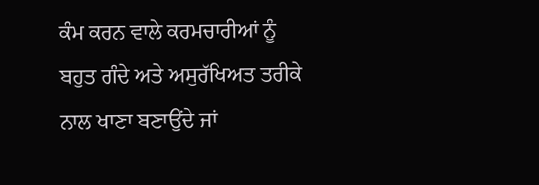ਕੰਮ ਕਰਨ ਵਾਲੇ ਕਰਮਚਾਰੀਆਂ ਨੂੰ ਬਹੁਤ ਗੰਦੇ ਅਤੇ ਅਸੁਰੱਖਿਅਤ ਤਰੀਕੇ ਨਾਲ ਖਾਣਾ ਬਣਾਉਂਦੇ ਜਾਂ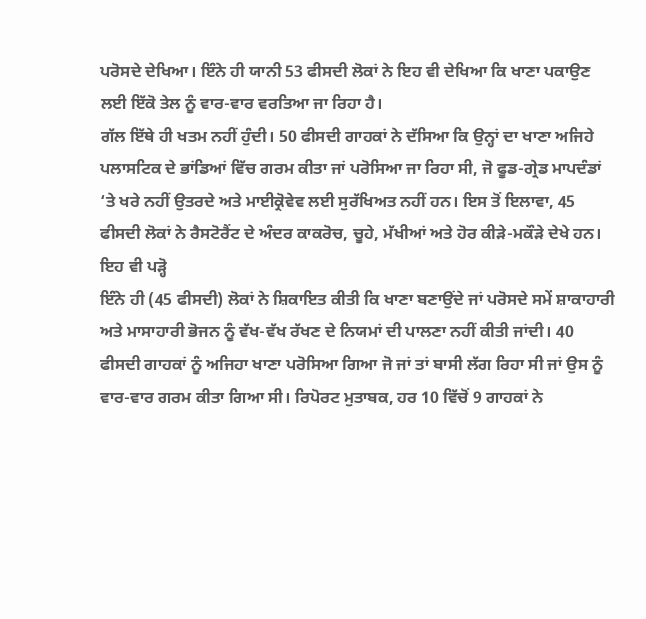ਪਰੋਸਦੇ ਦੇਖਿਆ। ਇੰਨੇ ਹੀ ਯਾਨੀ 53 ਫੀਸਦੀ ਲੋਕਾਂ ਨੇ ਇਹ ਵੀ ਦੇਖਿਆ ਕਿ ਖਾਣਾ ਪਕਾਉਣ ਲਈ ਇੱਕੋ ਤੇਲ ਨੂੰ ਵਾਰ-ਵਾਰ ਵਰਤਿਆ ਜਾ ਰਿਹਾ ਹੈ।
ਗੱਲ ਇੱਥੇ ਹੀ ਖਤਮ ਨਹੀਂ ਹੁੰਦੀ। 50 ਫੀਸਦੀ ਗਾਹਕਾਂ ਨੇ ਦੱਸਿਆ ਕਿ ਉਨ੍ਹਾਂ ਦਾ ਖਾਣਾ ਅਜਿਹੇ ਪਲਾਸਟਿਕ ਦੇ ਭਾਂਡਿਆਂ ਵਿੱਚ ਗਰਮ ਕੀਤਾ ਜਾਂ ਪਰੋਸਿਆ ਜਾ ਰਿਹਾ ਸੀ, ਜੋ ਫੂਡ-ਗ੍ਰੇਡ ਮਾਪਦੰਡਾਂ ‘ਤੇ ਖਰੇ ਨਹੀਂ ਉਤਰਦੇ ਅਤੇ ਮਾਈਕ੍ਰੋਵੇਵ ਲਈ ਸੁਰੱਖਿਅਤ ਨਹੀਂ ਹਨ। ਇਸ ਤੋਂ ਇਲਾਵਾ, 45 ਫੀਸਦੀ ਲੋਕਾਂ ਨੇ ਰੈਸਟੋਰੈਂਟ ਦੇ ਅੰਦਰ ਕਾਕਰੋਚ, ਚੂਹੇ, ਮੱਖੀਆਂ ਅਤੇ ਹੋਰ ਕੀੜੇ-ਮਕੌੜੇ ਦੇਖੇ ਹਨ।
ਇਹ ਵੀ ਪੜ੍ਹੋ
ਇੰਨੇ ਹੀ (45 ਫੀਸਦੀ) ਲੋਕਾਂ ਨੇ ਸ਼ਿਕਾਇਤ ਕੀਤੀ ਕਿ ਖਾਣਾ ਬਣਾਉਂਦੇ ਜਾਂ ਪਰੋਸਦੇ ਸਮੇਂ ਸ਼ਾਕਾਹਾਰੀ ਅਤੇ ਮਾਸਾਹਾਰੀ ਭੋਜਨ ਨੂੰ ਵੱਖ-ਵੱਖ ਰੱਖਣ ਦੇ ਨਿਯਮਾਂ ਦੀ ਪਾਲਣਾ ਨਹੀਂ ਕੀਤੀ ਜਾਂਦੀ। 40 ਫੀਸਦੀ ਗਾਹਕਾਂ ਨੂੰ ਅਜਿਹਾ ਖਾਣਾ ਪਰੋਸਿਆ ਗਿਆ ਜੋ ਜਾਂ ਤਾਂ ਬਾਸੀ ਲੱਗ ਰਿਹਾ ਸੀ ਜਾਂ ਉਸ ਨੂੰ ਵਾਰ-ਵਾਰ ਗਰਮ ਕੀਤਾ ਗਿਆ ਸੀ। ਰਿਪੋਰਟ ਮੁਤਾਬਕ, ਹਰ 10 ਵਿੱਚੋਂ 9 ਗਾਹਕਾਂ ਨੇ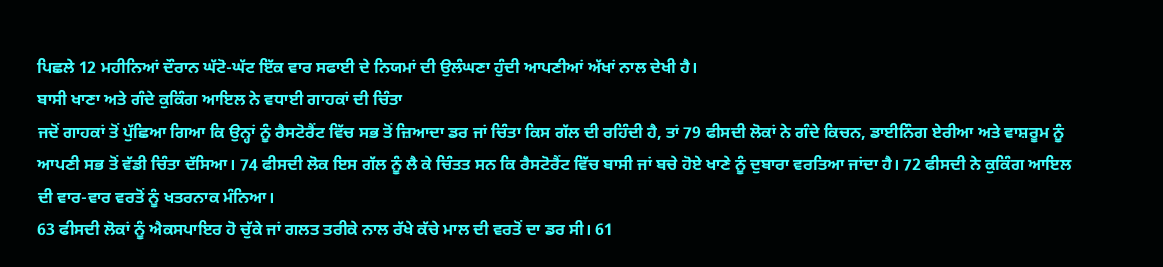ਪਿਛਲੇ 12 ਮਹੀਨਿਆਂ ਦੌਰਾਨ ਘੱਟੋ-ਘੱਟ ਇੱਕ ਵਾਰ ਸਫਾਈ ਦੇ ਨਿਯਮਾਂ ਦੀ ਉਲੰਘਣਾ ਹੁੰਦੀ ਆਪਣੀਆਂ ਅੱਖਾਂ ਨਾਲ ਦੇਖੀ ਹੈ।
ਬਾਸੀ ਖਾਣਾ ਅਤੇ ਗੰਦੇ ਕੁਕਿੰਗ ਆਇਲ ਨੇ ਵਧਾਈ ਗਾਹਕਾਂ ਦੀ ਚਿੰਤਾ
ਜਦੋਂ ਗਾਹਕਾਂ ਤੋਂ ਪੁੱਛਿਆ ਗਿਆ ਕਿ ਉਨ੍ਹਾਂ ਨੂੰ ਰੈਸਟੋਰੈਂਟ ਵਿੱਚ ਸਭ ਤੋਂ ਜ਼ਿਆਦਾ ਡਰ ਜਾਂ ਚਿੰਤਾ ਕਿਸ ਗੱਲ ਦੀ ਰਹਿੰਦੀ ਹੈ, ਤਾਂ 79 ਫੀਸਦੀ ਲੋਕਾਂ ਨੇ ਗੰਦੇ ਕਿਚਨ, ਡਾਈਨਿੰਗ ਏਰੀਆ ਅਤੇ ਵਾਸ਼ਰੂਮ ਨੂੰ ਆਪਣੀ ਸਭ ਤੋਂ ਵੱਡੀ ਚਿੰਤਾ ਦੱਸਿਆ। 74 ਫੀਸਦੀ ਲੋਕ ਇਸ ਗੱਲ ਨੂੰ ਲੈ ਕੇ ਚਿੰਤਤ ਸਨ ਕਿ ਰੈਸਟੋਰੈਂਟ ਵਿੱਚ ਬਾਸੀ ਜਾਂ ਬਚੇ ਹੋਏ ਖਾਣੇ ਨੂੰ ਦੁਬਾਰਾ ਵਰਤਿਆ ਜਾਂਦਾ ਹੈ। 72 ਫੀਸਦੀ ਨੇ ਕੁਕਿੰਗ ਆਇਲ ਦੀ ਵਾਰ-ਵਾਰ ਵਰਤੋਂ ਨੂੰ ਖਤਰਨਾਕ ਮੰਨਿਆ।
63 ਫੀਸਦੀ ਲੋਕਾਂ ਨੂੰ ਐਕਸਪਾਇਰ ਹੋ ਚੁੱਕੇ ਜਾਂ ਗਲਤ ਤਰੀਕੇ ਨਾਲ ਰੱਖੇ ਕੱਚੇ ਮਾਲ ਦੀ ਵਰਤੋਂ ਦਾ ਡਰ ਸੀ। 61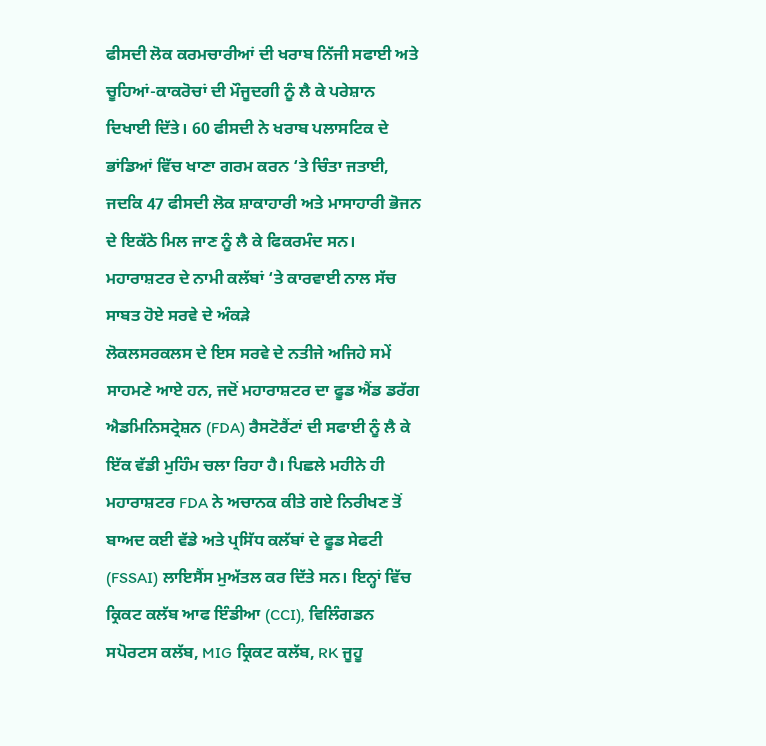ਫੀਸਦੀ ਲੋਕ ਕਰਮਚਾਰੀਆਂ ਦੀ ਖਰਾਬ ਨਿੱਜੀ ਸਫਾਈ ਅਤੇ ਚੂਹਿਆਂ-ਕਾਕਰੋਚਾਂ ਦੀ ਮੌਜੂਦਗੀ ਨੂੰ ਲੈ ਕੇ ਪਰੇਸ਼ਾਨ ਦਿਖਾਈ ਦਿੱਤੇ। 60 ਫੀਸਦੀ ਨੇ ਖਰਾਬ ਪਲਾਸਟਿਕ ਦੇ ਭਾਂਡਿਆਂ ਵਿੱਚ ਖਾਣਾ ਗਰਮ ਕਰਨ ‘ਤੇ ਚਿੰਤਾ ਜਤਾਈ, ਜਦਕਿ 47 ਫੀਸਦੀ ਲੋਕ ਸ਼ਾਕਾਹਾਰੀ ਅਤੇ ਮਾਸਾਹਾਰੀ ਭੋਜਨ ਦੇ ਇਕੱਠੇ ਮਿਲ ਜਾਣ ਨੂੰ ਲੈ ਕੇ ਫਿਕਰਮੰਦ ਸਨ।
ਮਹਾਰਾਸ਼ਟਰ ਦੇ ਨਾਮੀ ਕਲੱਬਾਂ ‘ਤੇ ਕਾਰਵਾਈ ਨਾਲ ਸੱਚ ਸਾਬਤ ਹੋਏ ਸਰਵੇ ਦੇ ਅੰਕੜੇ
ਲੋਕਲਸਰਕਲਸ ਦੇ ਇਸ ਸਰਵੇ ਦੇ ਨਤੀਜੇ ਅਜਿਹੇ ਸਮੇਂ ਸਾਹਮਣੇ ਆਏ ਹਨ, ਜਦੋਂ ਮਹਾਰਾਸ਼ਟਰ ਦਾ ਫੂਡ ਐਂਡ ਡਰੱਗ ਐਡਮਿਨਿਸਟ੍ਰੇਸ਼ਨ (FDA) ਰੈਸਟੋਰੈਂਟਾਂ ਦੀ ਸਫਾਈ ਨੂੰ ਲੈ ਕੇ ਇੱਕ ਵੱਡੀ ਮੁਹਿੰਮ ਚਲਾ ਰਿਹਾ ਹੈ। ਪਿਛਲੇ ਮਹੀਨੇ ਹੀ ਮਹਾਰਾਸ਼ਟਰ FDA ਨੇ ਅਚਾਨਕ ਕੀਤੇ ਗਏ ਨਿਰੀਖਣ ਤੋਂ ਬਾਅਦ ਕਈ ਵੱਡੇ ਅਤੇ ਪ੍ਰਸਿੱਧ ਕਲੱਬਾਂ ਦੇ ਫੂਡ ਸੇਫਟੀ (FSSAI) ਲਾਇਸੈਂਸ ਮੁਅੱਤਲ ਕਰ ਦਿੱਤੇ ਸਨ। ਇਨ੍ਹਾਂ ਵਿੱਚ ਕ੍ਰਿਕਟ ਕਲੱਬ ਆਫ ਇੰਡੀਆ (CCI), ਵਿਲਿੰਗਡਨ ਸਪੋਰਟਸ ਕਲੱਬ, MIG ਕ੍ਰਿਕਟ ਕਲੱਬ, RK ਜੂਹੂ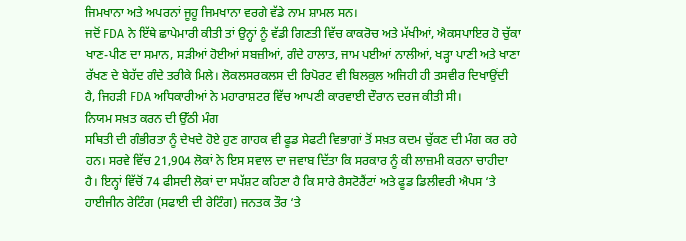ਜਿਮਖਾਨਾ ਅਤੇ ਅਪਰਨਾਂ ਜੂਹੂ ਜਿਮਖਾਨਾ ਵਰਗੇ ਵੱਡੇ ਨਾਮ ਸ਼ਾਮਲ ਸਨ।
ਜਦੋਂ FDA ਨੇ ਇੱਥੇ ਛਾਪੇਮਾਰੀ ਕੀਤੀ ਤਾਂ ਉਨ੍ਹਾਂ ਨੂੰ ਵੱਡੀ ਗਿਣਤੀ ਵਿੱਚ ਕਾਕਰੋਚ ਅਤੇ ਮੱਖੀਆਂ, ਐਕਸਪਾਇਰ ਹੋ ਚੁੱਕਾ ਖਾਣ-ਪੀਣ ਦਾ ਸਮਾਨ, ਸੜੀਆਂ ਹੋਈਆਂ ਸਬਜ਼ੀਆਂ, ਗੰਦੇ ਹਾਲਾਤ, ਜਾਮ ਪਈਆਂ ਨਾਲੀਆਂ, ਖੜ੍ਹਾ ਪਾਣੀ ਅਤੇ ਖਾਣਾ ਰੱਖਣ ਦੇ ਬੇਹੱਦ ਗੰਦੇ ਤਰੀਕੇ ਮਿਲੇ। ਲੋਕਲਸਰਕਲਸ ਦੀ ਰਿਪੋਰਟ ਵੀ ਬਿਲਕੁਲ ਅਜਿਹੀ ਹੀ ਤਸਵੀਰ ਦਿਖਾਉਂਦੀ ਹੈ, ਜਿਹੜੀ FDA ਅਧਿਕਾਰੀਆਂ ਨੇ ਮਹਾਰਾਸ਼ਟਰ ਵਿੱਚ ਆਪਣੀ ਕਾਰਵਾਈ ਦੌਰਾਨ ਦਰਜ ਕੀਤੀ ਸੀ।
ਨਿਯਮ ਸਖ਼ਤ ਕਰਨ ਦੀ ਉੱਠੀ ਮੰਗ
ਸਥਿਤੀ ਦੀ ਗੰਭੀਰਤਾ ਨੂੰ ਦੇਖਦੇ ਹੋਏ ਹੁਣ ਗਾਹਕ ਵੀ ਫੂਡ ਸੇਫਟੀ ਵਿਭਾਗਾਂ ਤੋਂ ਸਖ਼ਤ ਕਦਮ ਚੁੱਕਣ ਦੀ ਮੰਗ ਕਰ ਰਹੇ ਹਨ। ਸਰਵੇ ਵਿੱਚ 21,904 ਲੋਕਾਂ ਨੇ ਇਸ ਸਵਾਲ ਦਾ ਜਵਾਬ ਦਿੱਤਾ ਕਿ ਸਰਕਾਰ ਨੂੰ ਕੀ ਲਾਜ਼ਮੀ ਕਰਨਾ ਚਾਹੀਦਾ ਹੈ। ਇਨ੍ਹਾਂ ਵਿੱਚੋਂ 74 ਫੀਸਦੀ ਲੋਕਾਂ ਦਾ ਸਪੱਸ਼ਟ ਕਹਿਣਾ ਹੈ ਕਿ ਸਾਰੇ ਰੈਸਟੋਰੈਂਟਾਂ ਅਤੇ ਫੂਡ ਡਿਲੀਵਰੀ ਐਪਸ ‘ਤੇ ਹਾਈਜੀਨ ਰੇਟਿੰਗ (ਸਫਾਈ ਦੀ ਰੇਟਿੰਗ) ਜਨਤਕ ਤੌਰ ‘ਤੇ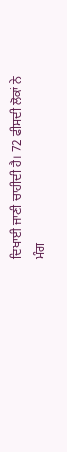ਦਿਖਾਈ ਜਾਣੀ ਚਾਹੀਦੀ ਹੈ। 72 ਫੀਸਦੀ ਲੋਕਾਂ ਨੇ ਮੰਗ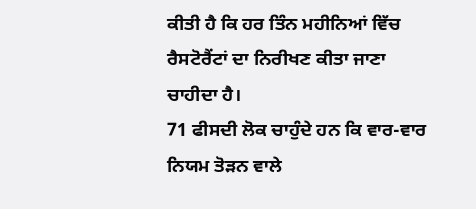ਕੀਤੀ ਹੈ ਕਿ ਹਰ ਤਿੰਨ ਮਹੀਨਿਆਂ ਵਿੱਚ ਰੈਸਟੋਰੈਂਟਾਂ ਦਾ ਨਿਰੀਖਣ ਕੀਤਾ ਜਾਣਾ ਚਾਹੀਦਾ ਹੈ।
71 ਫੀਸਦੀ ਲੋਕ ਚਾਹੁੰਦੇ ਹਨ ਕਿ ਵਾਰ-ਵਾਰ ਨਿਯਮ ਤੋੜਨ ਵਾਲੇ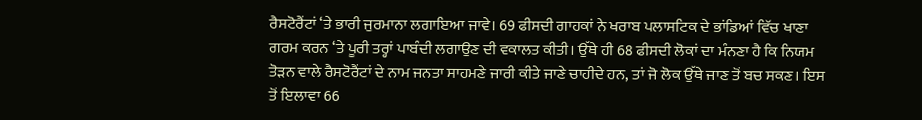ਰੈਸਟੋਰੈਂਟਾਂ ‘ਤੇ ਭਾਰੀ ਜੁਰਮਾਨਾ ਲਗਾਇਆ ਜਾਵੇ। 69 ਫੀਸਦੀ ਗਾਹਕਾਂ ਨੇ ਖਰਾਬ ਪਲਾਸਟਿਕ ਦੇ ਭਾਂਡਿਆਂ ਵਿੱਚ ਖਾਣਾ ਗਰਮ ਕਰਨ ‘ਤੇ ਪੂਰੀ ਤਰ੍ਹਾਂ ਪਾਬੰਦੀ ਲਗਾਉਣ ਦੀ ਵਕਾਲਤ ਕੀਤੀ। ਉੱਥੇ ਹੀ 68 ਫੀਸਦੀ ਲੋਕਾਂ ਦਾ ਮੰਨਣਾ ਹੈ ਕਿ ਨਿਯਮ ਤੋੜਨ ਵਾਲੇ ਰੈਸਟੋਰੈਂਟਾਂ ਦੇ ਨਾਮ ਜਨਤਾ ਸਾਹਮਣੇ ਜਾਰੀ ਕੀਤੇ ਜਾਣੇ ਚਾਹੀਦੇ ਹਨ, ਤਾਂ ਜੋ ਲੋਕ ਉੱਥੇ ਜਾਣ ਤੋਂ ਬਚ ਸਕਣ। ਇਸ ਤੋਂ ਇਲਾਵਾ 66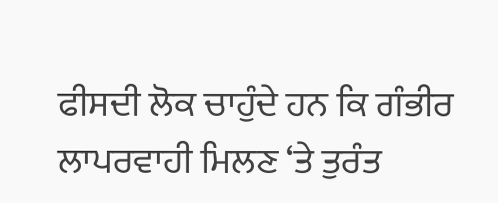ਫੀਸਦੀ ਲੋਕ ਚਾਹੁੰਦੇ ਹਨ ਕਿ ਗੰਭੀਰ ਲਾਪਰਵਾਹੀ ਮਿਲਣ ‘ਤੇ ਤੁਰੰਤ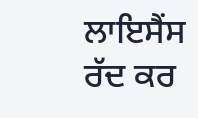ਲਾਇਸੈਂਸ ਰੱਦ ਕਰ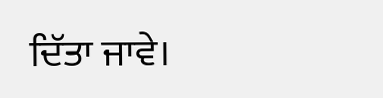ਦਿੱਤਾ ਜਾਵੇ।